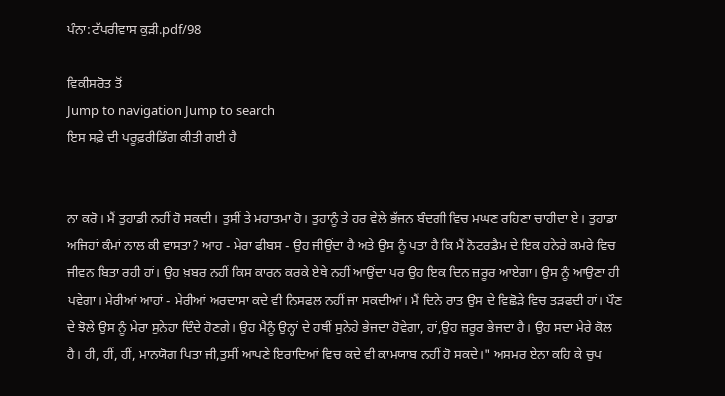ਪੰਨਾ:ਟੱਪਰੀਵਾਸ ਕੁੜੀ.pdf/98

ਵਿਕੀਸਰੋਤ ਤੋਂ
Jump to navigation Jump to search
ਇਸ ਸਫ਼ੇ ਦੀ ਪਰੂਫ਼ਰੀਡਿੰਗ ਕੀਤੀ ਗਈ ਹੈ


ਨਾ ਕਰੋ। ਮੈਂ ਤੁਹਾਡੀ ਨਹੀਂ ਹੋ ਸਕਦੀ। ਤੁਸੀਂ ਤੇ ਮਹਾਤਮਾ ਹੋ। ਤੁਹਾਨੂੰ ਤੇ ਹਰ ਵੇਲੇ ਭੱਜਨ ਬੰਦਗੀ ਵਿਚ ਮਘਣ ਰਹਿਣਾ ਚਾਹੀਦਾ ਏ। ਤੁਹਾਡਾ ਅਜਿਹਾਂ ਕੰਮਾਂ ਨਾਲ ਕੀ ਵਾਸਤਾ? ਆਹ - ਮੇਰਾ ਫੀਬਸ - ਉਹ ਜੀਉਂਦਾ ਹੈ ਅਤੇ ਉਸ ਨੂੰ ਪਤਾ ਹੈ ਕਿ ਮੈਂ ਨੋਟਰਡੈਮ ਦੇ ਇਕ ਹਨੇਰੇ ਕਮਰੇ ਵਿਚ ਜੀਵਨ ਬਿਤਾ ਰਹੀ ਹਾਂ। ਉਹ ਖ਼ਬਰ ਨਹੀਂ ਕਿਸ ਕਾਰਨ ਕਰਕੇ ਏਥੇ ਨਹੀਂ ਆਉਂਦਾ ਪਰ ਉਹ ਇਕ ਦਿਨ ਜ਼ਰੂਰ ਆਏਗਾ। ਉਸ ਨੂੰ ਆਉਣਾ ਹੀ ਪਵੇਗਾ। ਮੇਰੀਆਂ ਆਹਾਂ - ਮੇਰੀਆਂ ਅਰਦਾਸਾ ਕਦੇ ਵੀ ਨਿਸਫਲ ਨਹੀਂ ਜਾ ਸਕਦੀਆਂ। ਮੈਂ ਦਿਨੇ ਰਾਤ ਉਸ ਦੇ ਵਿਛੋੜੇ ਵਿਚ ਤੜਫਦੀ ਹਾਂ। ਪੌਣ ਦੇ ਝੋਲੇ ਉਸ ਨੂੰ ਮੇਰਾ ਸੁਨੇਹਾ ਦਿੰਦੇ ਹੋਣਗੇ। ਉਹ ਮੈਨੂੰ ਉਨ੍ਹਾਂ ਦੇ ਹਥੀਂ ਸੁਨੇਹੇ ਭੇਜਦਾ ਹੋਵੇਗਾ, ਹਾਂ,ਉਹ ਜ਼ਰੂਰ ਭੇਜਦਾ ਹੈ। ਉਹ ਸਦਾ ਮੇਰੇ ਕੋਲ ਹੈ। ਹੀ, ਹੀਂ, ਹੀਂ, ਮਾਨਯੋਗ ਪਿਤਾ ਜੀ,ਤੁਸੀਂ ਆਪਣੇ ਇਰਾਦਿਆਂ ਵਿਚ ਕਦੇ ਵੀ ਕਾਮਯਾਬ ਨਹੀਂ ਹੋ ਸਕਦੇ।" ਅਸਮਰ ਏਨਾ ਕਹਿ ਕੇ ਚੁਪ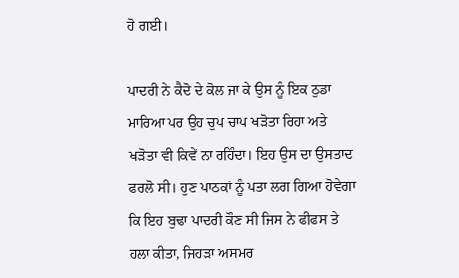ਹੋ ਗਈ।

ਪਾਦਰੀ ਨੇ ਕੈਦੋ ਦੇ ਕੋਲ ਜਾ ਕੇ ਉਸ ਨੂੰ ਇਕ ਠੁਡਾ ਮਾਰਿਆ ਪਰ ਉਹ ਚੁਪ ਚਾਪ ਖੜੋਤਾ ਰਿਹਾ ਅਤੇ ਖੜੋਤਾ ਵੀ ਕਿਵੇਂ ਨਾ ਰਹਿੰਦਾ। ਇਹ ਉਸ ਦਾ ਉਸਤਾਦ ਫਰਲੋ ਸੀ। ਹੁਣ ਪਾਠਕਾਂ ਨੂੰ ਪਤਾ ਲਗ ਗਿਆ ਹੋਵੇਗਾ ਕਿ ਇਹ ਬੁਢਾ ਪਾਦਰੀ ਕੌਣ ਸੀ ਜਿਸ ਨੇ ਫੀਫਸ ਤੇ ਹਲਾ ਕੀਤਾ, ਜਿਹੜਾ ਅਸਮਰ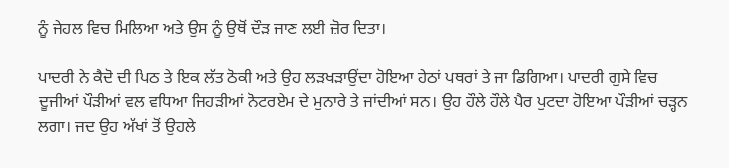ਨੂੰ ਜੇਹਲ ਵਿਚ ਮਿਲਿਆ ਅਤੇ ਉਸ ਨੂੰ ਉਥੋਂ ਦੌੜ ਜਾਣ ਲਈ ਜ਼ੋਰ ਦਿਤਾ।

ਪਾਦਰੀ ਨੇ ਕੈਦੋ ਦੀ ਪਿਠ ਤੇ ਇਕ ਲੱਤ ਠੋਕੀ ਅਤੇ ਉਹ ਲੜਖੜਾਉਂਦਾ ਹੋਇਆ ਹੇਠਾਂ ਪਥਰਾਂ ਤੇ ਜਾ ਡਿਗਿਆ। ਪਾਦਰੀ ਗੁਸੇ ਵਿਚ ਦੂਜੀਆਂ ਪੌੜੀਆਂ ਵਲ ਵਧਿਆ ਜਿਹੜੀਆਂ ਨੋਟਰਏਮ ਦੇ ਮੁਨਾਰੇ ਤੇ ਜਾਂਦੀਆਂ ਸਨ। ਉਹ ਹੌਲੇ ਹੌਲੇ ਪੈਰ ਪੁਟਦਾ ਹੋਇਆ ਪੌੜੀਆਂ ਚੜ੍ਹਨ ਲਗਾ। ਜਦ ਉਹ ਅੱਖਾਂ ਤੋਂ ਉਹਲੇ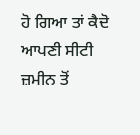ਹੋ ਗਿਆ ਤਾਂ ਕੈਦੋ ਆਪਣੀ ਸੀਟੀ ਜ਼ਮੀਨ ਤੋਂ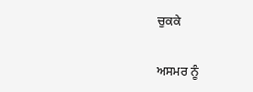ਚੁਕਕੇ

ਅਸਮਰ ਨੂੰ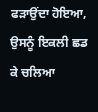ਫੜਾਉਂਦਾ ਹੋਇਆ, ਉਸਨੂੰ ਇਕਲੀ ਛਡ ਕੇ ਚਲਿਆ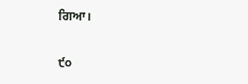ਗਿਆ।

੯੦